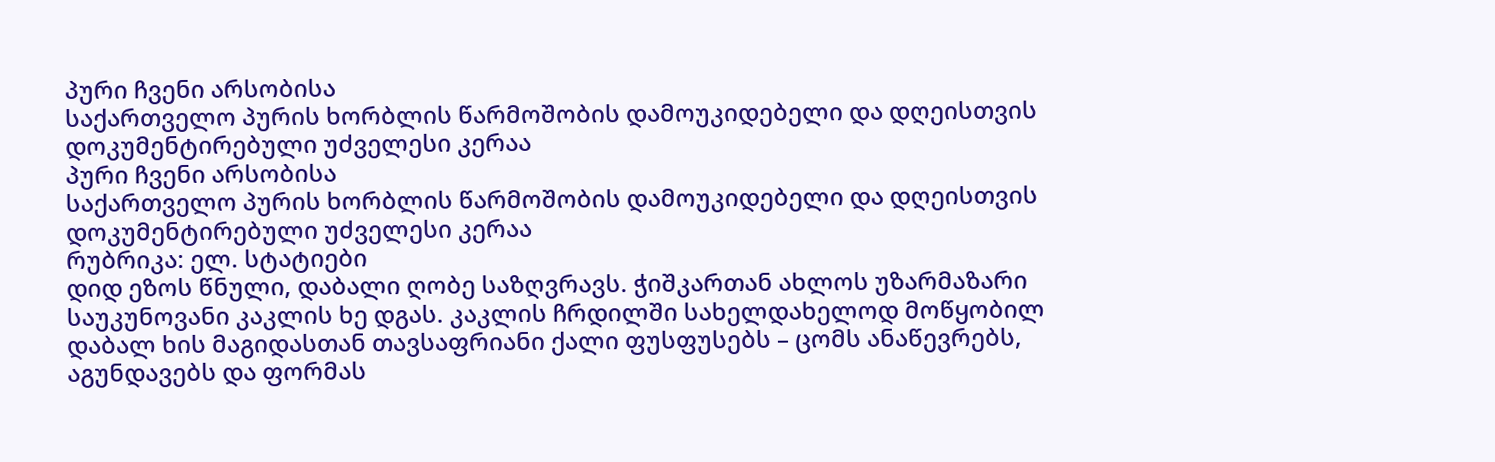პური ჩვენი არსობისა
საქართველო პურის ხორბლის წარმოშობის დამოუკიდებელი და დღეისთვის დოკუმენტირებული უძველესი კერაა
პური ჩვენი არსობისა
საქართველო პურის ხორბლის წარმოშობის დამოუკიდებელი და დღეისთვის დოკუმენტირებული უძველესი კერაა
რუბრიკა: ელ. სტატიები
დიდ ეზოს წნული, დაბალი ღობე საზღვრავს. ჭიშკართან ახლოს უზარმაზარი საუკუნოვანი კაკლის ხე დგას. კაკლის ჩრდილში სახელდახელოდ მოწყობილ დაბალ ხის მაგიდასთან თავსაფრიანი ქალი ფუსფუსებს – ცომს ანაწევრებს, აგუნდავებს და ფორმას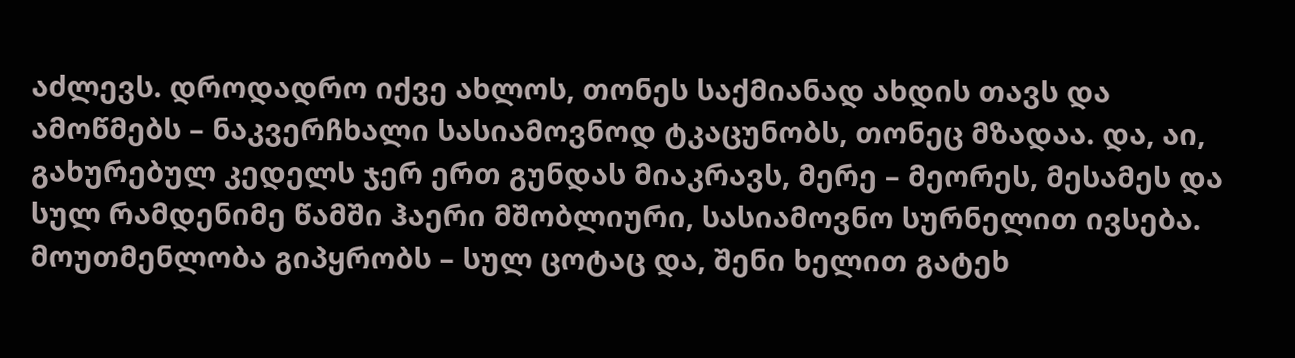აძლევს. დროდადრო იქვე ახლოს, თონეს საქმიანად ახდის თავს და ამოწმებს – ნაკვერჩხალი სასიამოვნოდ ტკაცუნობს, თონეც მზადაა. და, აი, გახურებულ კედელს ჯერ ერთ გუნდას მიაკრავს, მერე – მეორეს, მესამეს და სულ რამდენიმე წამში ჰაერი მშობლიური, სასიამოვნო სურნელით ივსება. მოუთმენლობა გიპყრობს – სულ ცოტაც და, შენი ხელით გატეხ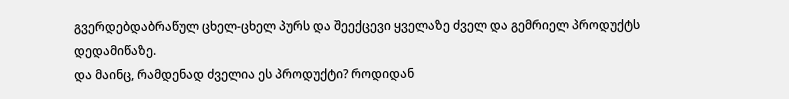გვერდებდაბრაწულ ცხელ-ცხელ პურს და შეექცევი ყველაზე ძველ და გემრიელ პროდუქტს დედამიწაზე.
და მაინც, რამდენად ძველია ეს პროდუქტი? როდიდან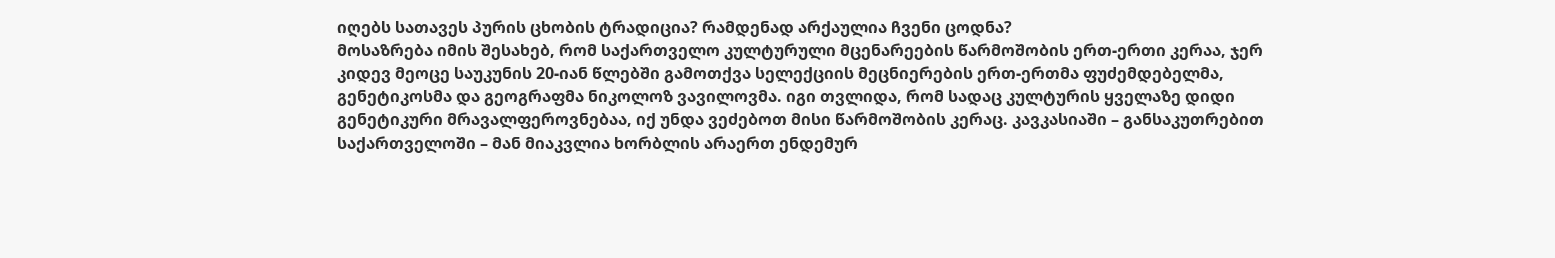იღებს სათავეს პურის ცხობის ტრადიცია? რამდენად არქაულია ჩვენი ცოდნა?
მოსაზრება იმის შესახებ, რომ საქართველო კულტურული მცენარეების წარმოშობის ერთ-ერთი კერაა, ჯერ კიდევ მეოცე საუკუნის 20-იან წლებში გამოთქვა სელექციის მეცნიერების ერთ-ერთმა ფუძემდებელმა, გენეტიკოსმა და გეოგრაფმა ნიკოლოზ ვავილოვმა. იგი თვლიდა, რომ სადაც კულტურის ყველაზე დიდი გენეტიკური მრავალფეროვნებაა, იქ უნდა ვეძებოთ მისი წარმოშობის კერაც. კავკასიაში – განსაკუთრებით საქართველოში – მან მიაკვლია ხორბლის არაერთ ენდემურ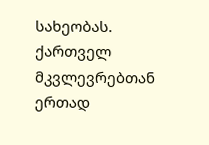სახეობას. ქართველ მკვლევრებთან ერთად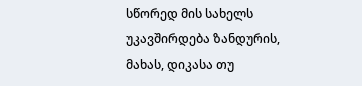სწორედ მის სახელს უკავშირდება ზანდურის, მახას, დიკასა თუ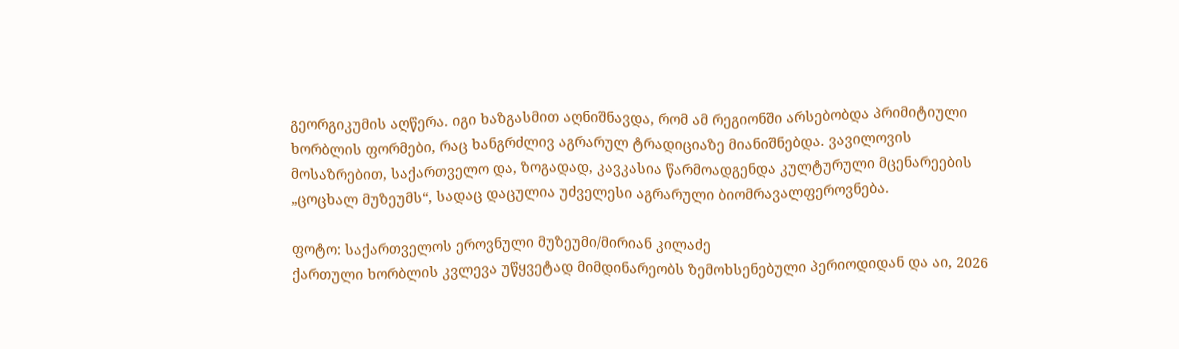გეორგიკუმის აღწერა. იგი ხაზგასმით აღნიშნავდა, რომ ამ რეგიონში არსებობდა პრიმიტიული ხორბლის ფორმები, რაც ხანგრძლივ აგრარულ ტრადიციაზე მიანიშნებდა. ვავილოვის მოსაზრებით, საქართველო და, ზოგადად, კავკასია წარმოადგენდა კულტურული მცენარეების „ცოცხალ მუზეუმს“, სადაც დაცულია უძველესი აგრარული ბიომრავალფეროვნება.

ფოტო: საქართველოს ეროვნული მუზეუმი/მირიან კილაძე
ქართული ხორბლის კვლევა უწყვეტად მიმდინარეობს ზემოხსენებული პერიოდიდან და აი, 2026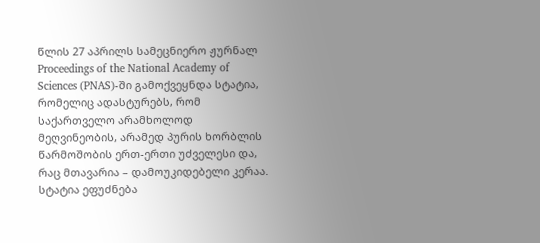წლის 27 აპრილს სამეცნიერო ჟურნალ Proceedings of the National Academy of Sciences (PNAS)-ში გამოქვეყნდა სტატია, რომელიც ადასტურებს, რომ საქართველო არამხოლოდ მეღვინეობის, არამედ პურის ხორბლის წარმოშობის ერთ-ერთი უძველესი და, რაც მთავარია – დამოუკიდებელი კერაა.
სტატია ეფუძნება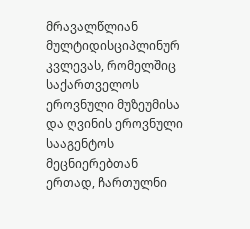მრავალწლიან მულტიდისციპლინურ კვლევას, რომელშიც საქართველოს ეროვნული მუზეუმისა და ღვინის ეროვნული სააგენტოს მეცნიერებთან ერთად, ჩართულნი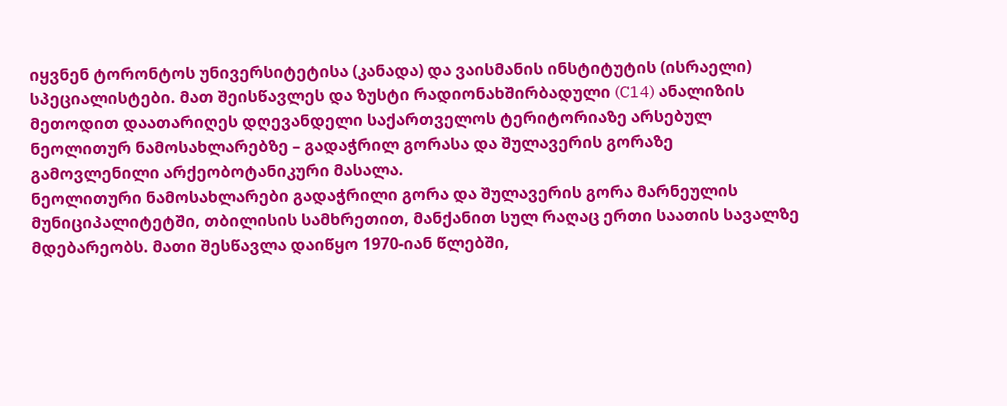იყვნენ ტორონტოს უნივერსიტეტისა (კანადა) და ვაისმანის ინსტიტუტის (ისრაელი) სპეციალისტები. მათ შეისწავლეს და ზუსტი რადიონახშირბადული (C14) ანალიზის მეთოდით დაათარიღეს დღევანდელი საქართველოს ტერიტორიაზე არსებულ ნეოლითურ ნამოსახლარებზე – გადაჭრილ გორასა და შულავერის გორაზე გამოვლენილი არქეობოტანიკური მასალა.
ნეოლითური ნამოსახლარები გადაჭრილი გორა და შულავერის გორა მარნეულის მუნიციპალიტეტში, თბილისის სამხრეთით, მანქანით სულ რაღაც ერთი საათის სავალზე მდებარეობს. მათი შესწავლა დაიწყო 1970-იან წლებში,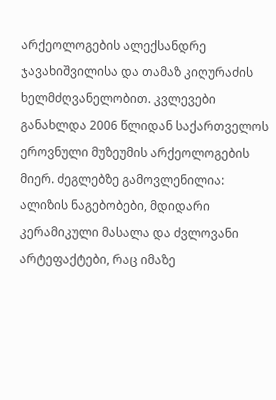არქეოლოგების ალექსანდრე ჯავახიშვილისა და თამაზ კიღურაძის ხელმძღვანელობით. კვლევები განახლდა 2006 წლიდან საქართველოს ეროვნული მუზეუმის არქეოლოგების მიერ. ძეგლებზე გამოვლენილია: ალიზის ნაგებობები, მდიდარი კერამიკული მასალა და ძვლოვანი არტეფაქტები, რაც იმაზე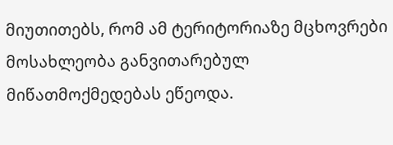მიუთითებს, რომ ამ ტერიტორიაზე მცხოვრები მოსახლეობა განვითარებულ მიწათმოქმედებას ეწეოდა.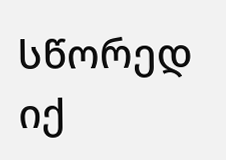სწორედ იქ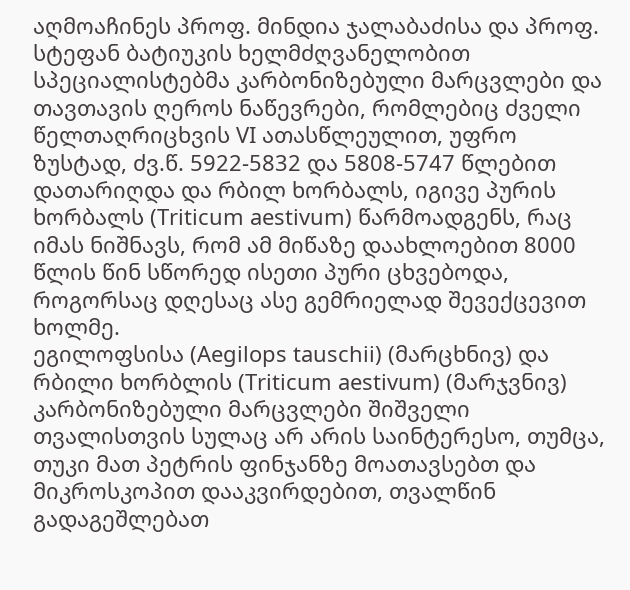აღმოაჩინეს პროფ. მინდია ჯალაბაძისა და პროფ. სტეფან ბატიუკის ხელმძღვანელობით სპეციალისტებმა კარბონიზებული მარცვლები და თავთავის ღეროს ნაწევრები, რომლებიც ძველი წელთაღრიცხვის VI ათასწლეულით, უფრო ზუსტად, ძვ.წ. 5922-5832 და 5808-5747 წლებით დათარიღდა და რბილ ხორბალს, იგივე პურის ხორბალს (Triticum aestivum) წარმოადგენს, რაც იმას ნიშნავს, რომ ამ მიწაზე დაახლოებით 8000 წლის წინ სწორედ ისეთი პური ცხვებოდა, როგორსაც დღესაც ასე გემრიელად შევექცევით ხოლმე.
ეგილოფსისა (Aegilops tauschii) (მარცხნივ) და რბილი ხორბლის (Triticum aestivum) (მარჯვნივ) კარბონიზებული მარცვლები შიშველი თვალისთვის სულაც არ არის საინტერესო, თუმცა, თუკი მათ პეტრის ფინჯანზე მოათავსებთ და მიკროსკოპით დააკვირდებით, თვალწინ გადაგეშლებათ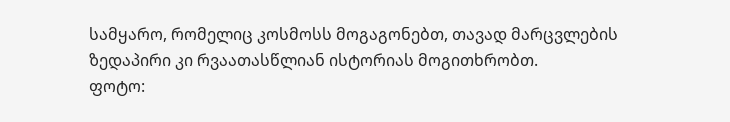სამყარო, რომელიც კოსმოსს მოგაგონებთ, თავად მარცვლების ზედაპირი კი რვაათასწლიან ისტორიას მოგითხრობთ.
ფოტო: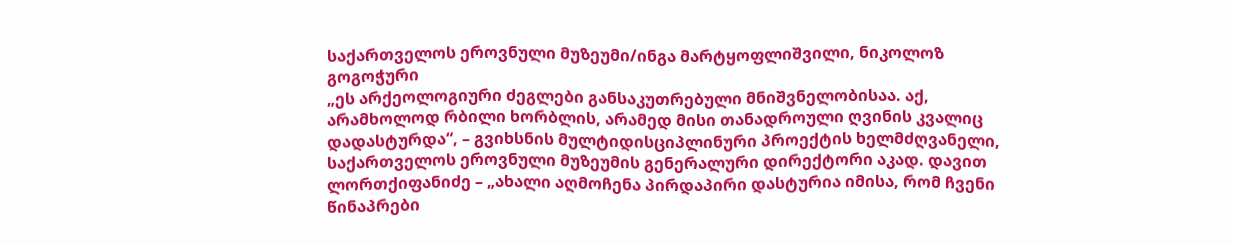საქართველოს ეროვნული მუზეუმი/ინგა მარტყოფლიშვილი, ნიკოლოზ გოგოჭური
„ეს არქეოლოგიური ძეგლები განსაკუთრებული მნიშვნელობისაა. აქ, არამხოლოდ რბილი ხორბლის, არამედ მისი თანადროული ღვინის კვალიც დადასტურდა“, – გვიხსნის მულტიდისციპლინური პროექტის ხელმძღვანელი, საქართველოს ეროვნული მუზეუმის გენერალური დირექტორი აკად. დავით ლორთქიფანიძე – „ახალი აღმოჩენა პირდაპირი დასტურია იმისა, რომ ჩვენი წინაპრები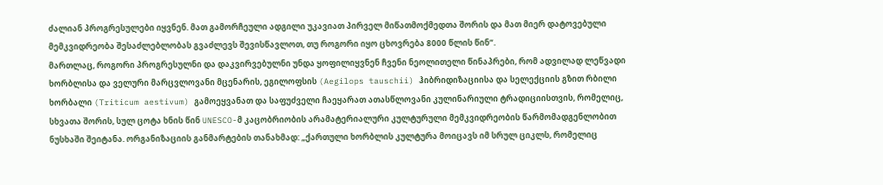ძალიან პროგრესულები იყვნენ. მათ გამორჩეული ადგილი უკავიათ პირველ მიწათმოქმედთა შორის და მათ მიერ დატოვებული მემკვიდრეობა შესაძლებლობას გვაძლევს შევისწავლოთ, თუ როგორი იყო ცხოვრება 8000 წლის წინ“.
მართლაც, როგორი პროგრესულნი და დაკვირვებულნი უნდა ყოფილიყვნენ ჩვენი ნეოლითელი წინაპრები, რომ ადვილად ლეწვადი ხორბლისა და ველური მარცვლოვანი მცენარის, ეგილოფსის (Aegilops tauschii) ჰიბრიდიზაციისა და სელექციის გზით რბილი ხორბალი (Triticum aestivum) გამოეყვანათ და საფუძველი ჩაეყარათ ათასწლოვანი კულინარიული ტრადიციისთვის, რომელიც, სხვათა შორის, სულ ცოტა ხნის წინ UNESCO-მ კაცობრიობის არამატერიალური კულტურული მემკვიდრეობის წარმომადგენლობით ნუსხაში შეიტანა. ორგანიზაციის განმარტების თანახმად: „ქართული ხორბლის კულტურა მოიცავს იმ სრულ ციკლს, რომელიც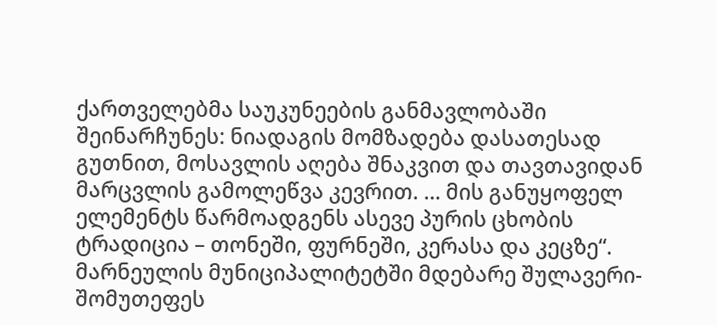ქართველებმა საუკუნეების განმავლობაში შეინარჩუნეს: ნიადაგის მომზადება დასათესად გუთნით, მოსავლის აღება შნაკვით და თავთავიდან მარცვლის გამოლეწვა კევრით. … მის განუყოფელ ელემენტს წარმოადგენს ასევე პურის ცხობის ტრადიცია – თონეში, ფურნეში, კერასა და კეცზე“.
მარნეულის მუნიციპალიტეტში მდებარე შულავერი-შომუთეფეს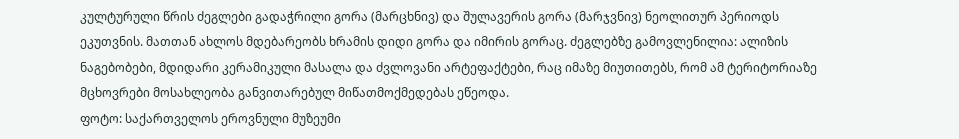კულტურული წრის ძეგლები გადაჭრილი გორა (მარცხნივ) და შულავერის გორა (მარჯვნივ) ნეოლითურ პერიოდს ეკუთვნის. მათთან ახლოს მდებარეობს ხრამის დიდი გორა და იმირის გორაც. ძეგლებზე გამოვლენილია: ალიზის ნაგებობები, მდიდარი კერამიკული მასალა და ძვლოვანი არტეფაქტები, რაც იმაზე მიუთითებს, რომ ამ ტერიტორიაზე მცხოვრები მოსახლეობა განვითარებულ მიწათმოქმედებას ეწეოდა.
ფოტო: საქართველოს ეროვნული მუზეუმი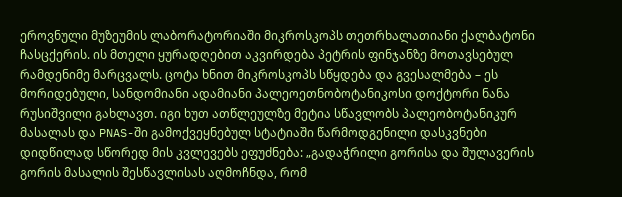ეროვნული მუზეუმის ლაბორატორიაში მიკროსკოპს თეთრხალათიანი ქალბატონი ჩასცქერის. ის მთელი ყურადღებით აკვირდება პეტრის ფინჯანზე მოთავსებულ რამდენიმე მარცვალს. ცოტა ხნით მიკროსკოპს სწყდება და გვესალმება – ეს მორიდებული, სანდომიანი ადამიანი პალეოეთნობოტანიკოსი დოქტორი ნანა რუსიშვილი გახლავთ. იგი ხუთ ათწლეულზე მეტია სწავლობს პალეობოტანიკურ მასალას და PNAS-ში გამოქვეყნებულ სტატიაში წარმოდგენილი დასკვნები დიდწილად სწორედ მის კვლევებს ეფუძნება: „გადაჭრილი გორისა და შულავერის გორის მასალის შესწავლისას აღმოჩნდა, რომ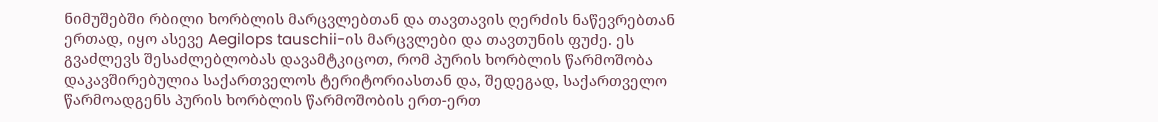ნიმუშებში რბილი ხორბლის მარცვლებთან და თავთავის ღერძის ნაწევრებთან ერთად, იყო ასევე Aegilops tauschii-ის მარცვლები და თავთუნის ფუძე. ეს გვაძლევს შესაძლებლობას დავამტკიცოთ, რომ პურის ხორბლის წარმოშობა დაკავშირებულია საქართველოს ტერიტორიასთან და, შედეგად, საქართველო წარმოადგენს პურის ხორბლის წარმოშობის ერთ-ერთ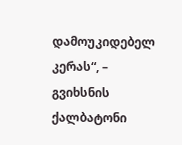დამოუკიდებელ კერას“, – გვიხსნის ქალბატონი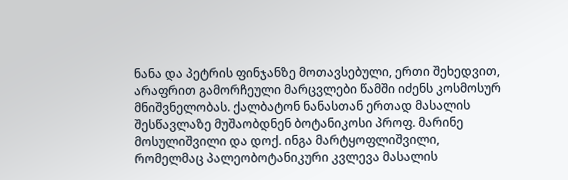ნანა და პეტრის ფინჯანზე მოთავსებული, ერთი შეხედვით, არაფრით გამორჩეული მარცვლები წამში იძენს კოსმოსურ მნიშვნელობას. ქალბატონ ნანასთან ერთად მასალის შესწავლაზე მუშაობდნენ ბოტანიკოსი პროფ. მარინე მოსულიშვილი და დოქ. ინგა მარტყოფლიშვილი, რომელმაც პალეობოტანიკური კვლევა მასალის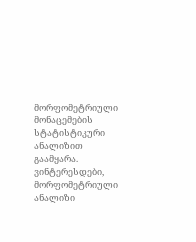მორფომეტრიული მონაცემების სტატისტიკური ანალიზით გაამყარა. ვინტერესდები, მორფომეტრიული ანალიზი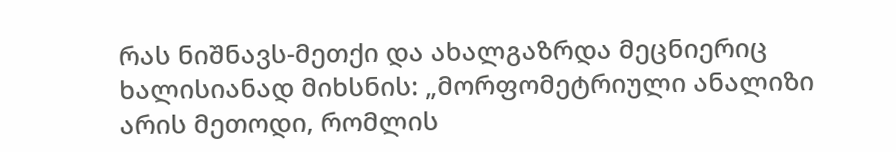რას ნიშნავს-მეთქი და ახალგაზრდა მეცნიერიც ხალისიანად მიხსნის: „მორფომეტრიული ანალიზი არის მეთოდი, რომლის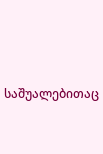საშუალებითაც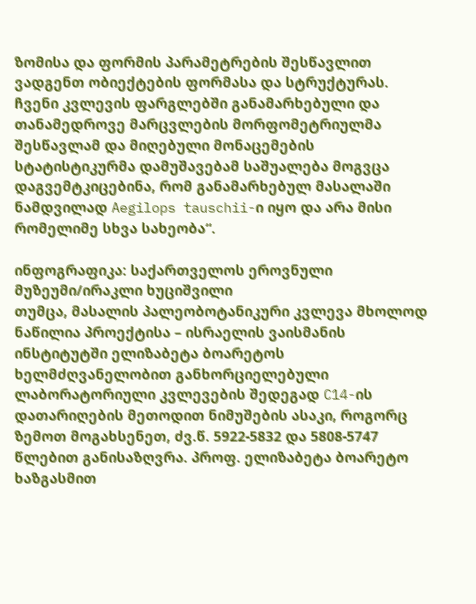ზომისა და ფორმის პარამეტრების შესწავლით ვადგენთ ობიექტების ფორმასა და სტრუქტურას. ჩვენი კვლევის ფარგლებში განამარხებული და თანამედროვე მარცვლების მორფომეტრიულმა შესწავლამ და მიღებული მონაცემების სტატისტიკურმა დამუშავებამ საშუალება მოგვცა დაგვემტკიცებინა, რომ განამარხებულ მასალაში ნამდვილად Aegilops tauschii-ი იყო და არა მისი რომელიმე სხვა სახეობა“.

ინფოგრაფიკა: საქართველოს ეროვნული მუზეუმი/ირაკლი ხუციშვილი
თუმცა, მასალის პალეობოტანიკური კვლევა მხოლოდ ნაწილია პროექტისა – ისრაელის ვაისმანის ინსტიტუტში ელიზაბეტა ბოარეტოს ხელმძღვანელობით განხორციელებული ლაბორატორიული კვლევების შედეგად C14-ის დათარიღების მეთოდით ნიმუშების ასაკი, როგორც ზემოთ მოგახსენეთ, ძვ.წ. 5922-5832 და 5808-5747 წლებით განისაზღვრა. პროფ. ელიზაბეტა ბოარეტო ხაზგასმით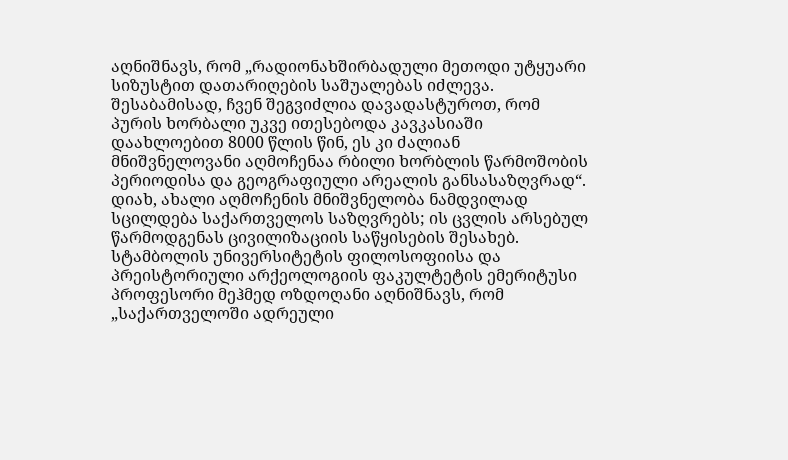აღნიშნავს, რომ „რადიონახშირბადული მეთოდი უტყუარი სიზუსტით დათარიღების საშუალებას იძლევა. შესაბამისად, ჩვენ შეგვიძლია დავადასტუროთ, რომ პურის ხორბალი უკვე ითესებოდა კავკასიაში დაახლოებით 8000 წლის წინ, ეს კი ძალიან მნიშვნელოვანი აღმოჩენაა რბილი ხორბლის წარმოშობის პერიოდისა და გეოგრაფიული არეალის განსასაზღვრად“.
დიახ, ახალი აღმოჩენის მნიშვნელობა ნამდვილად სცილდება საქართველოს საზღვრებს; ის ცვლის არსებულ წარმოდგენას ცივილიზაციის საწყისების შესახებ. სტამბოლის უნივერსიტეტის ფილოსოფიისა და პრეისტორიული არქეოლოგიის ფაკულტეტის ემერიტუსი პროფესორი მეჰმედ ოზდოღანი აღნიშნავს, რომ „საქართველოში ადრეული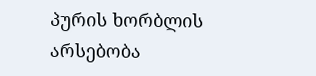პურის ხორბლის არსებობა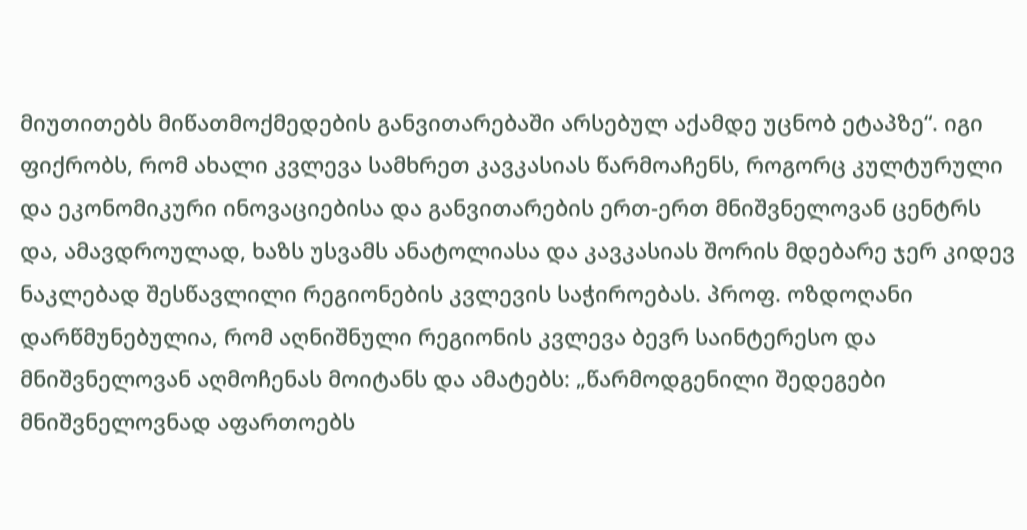მიუთითებს მიწათმოქმედების განვითარებაში არსებულ აქამდე უცნობ ეტაპზე“. იგი ფიქრობს, რომ ახალი კვლევა სამხრეთ კავკასიას წარმოაჩენს, როგორც კულტურული და ეკონომიკური ინოვაციებისა და განვითარების ერთ-ერთ მნიშვნელოვან ცენტრს და, ამავდროულად, ხაზს უსვამს ანატოლიასა და კავკასიას შორის მდებარე ჯერ კიდევ ნაკლებად შესწავლილი რეგიონების კვლევის საჭიროებას. პროფ. ოზდოღანი დარწმუნებულია, რომ აღნიშნული რეგიონის კვლევა ბევრ საინტერესო და მნიშვნელოვან აღმოჩენას მოიტანს და ამატებს: „წარმოდგენილი შედეგები მნიშვნელოვნად აფართოებს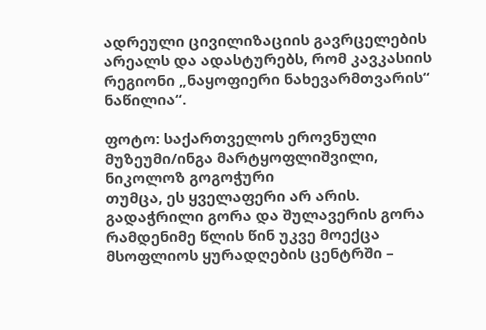ადრეული ცივილიზაციის გავრცელების არეალს და ადასტურებს, რომ კავკასიის რეგიონი „ნაყოფიერი ნახევარმთვარის“ ნაწილია“.

ფოტო: საქართველოს ეროვნული მუზეუმი/ინგა მარტყოფლიშვილი, ნიკოლოზ გოგოჭური
თუმცა, ეს ყველაფერი არ არის. გადაჭრილი გორა და შულავერის გორა რამდენიმე წლის წინ უკვე მოექცა მსოფლიოს ყურადღების ცენტრში –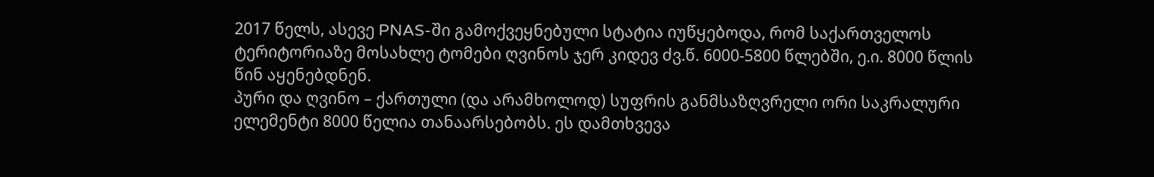2017 წელს, ასევე PNAS-ში გამოქვეყნებული სტატია იუწყებოდა, რომ საქართველოს ტერიტორიაზე მოსახლე ტომები ღვინოს ჯერ კიდევ ძვ.წ. 6000-5800 წლებში, ე.ი. 8000 წლის წინ აყენებდნენ.
პური და ღვინო – ქართული (და არამხოლოდ) სუფრის განმსაზღვრელი ორი საკრალური ელემენტი 8000 წელია თანაარსებობს. ეს დამთხვევა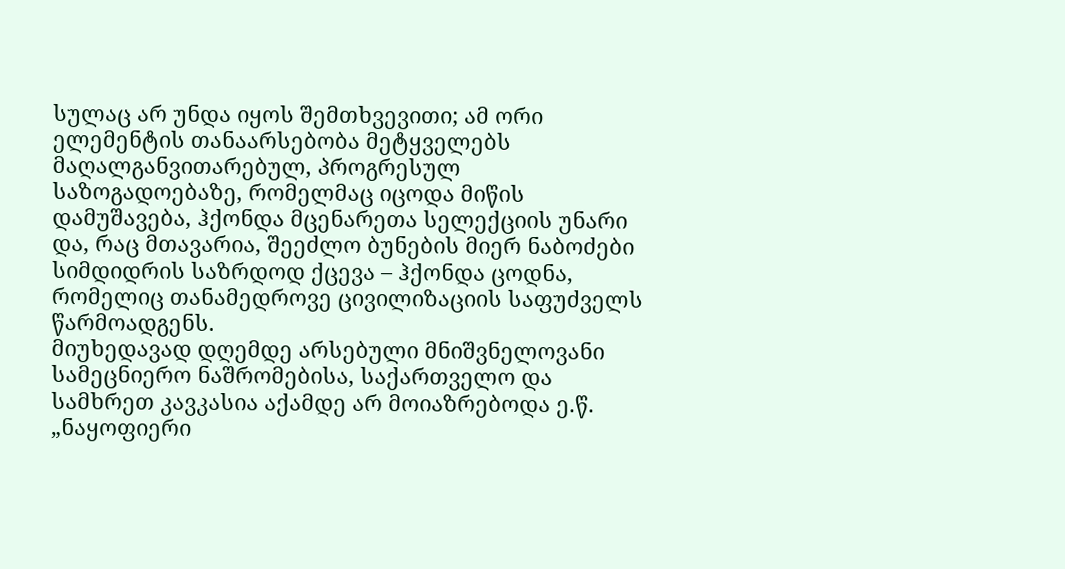სულაც არ უნდა იყოს შემთხვევითი; ამ ორი ელემენტის თანაარსებობა მეტყველებს მაღალგანვითარებულ, პროგრესულ საზოგადოებაზე, რომელმაც იცოდა მიწის დამუშავება, ჰქონდა მცენარეთა სელექციის უნარი და, რაც მთავარია, შეეძლო ბუნების მიერ ნაბოძები სიმდიდრის საზრდოდ ქცევა – ჰქონდა ცოდნა, რომელიც თანამედროვე ცივილიზაციის საფუძველს წარმოადგენს.
მიუხედავად დღემდე არსებული მნიშვნელოვანი სამეცნიერო ნაშრომებისა, საქართველო და სამხრეთ კავკასია აქამდე არ მოიაზრებოდა ე.წ. „ნაყოფიერი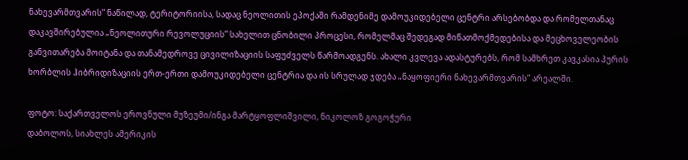ნახევარმთვარის“ ნაწილად, ტერიტორიისა, სადაც ნეოლითის ეპოქაში რამდენიმე დამოუკიდებელი ცენტრი არსებობდა და რომელთანაც დაკავშირებულია „ნეოლითური რევოლუციის“ სახელით ცნობილი პროცესი, რომელმაც შედეგად მიწათმოქმედებისა და მეცხოველეობის განვითარება მოიტანა და თანამედროვე ცივილიზაციის საფუძველს წარმოადგენს. ახალი კვლევა ადასტურებს, რომ სამხრეთ კავკასია პურის ხორბლის ჰიბრიდიზაციის ერთ-ერთი დამოუკიდებელი ცენტრია და ის სრულად ჯდება „ნაყოფიერი ნახევარმთვარის“ არეალში.

ფოტო: საქართველოს ეროვნული მუზეუმი/ინგა მარტყოფლიშვილი, ნიკოლოზ გოგოჭური
დაბოლოს, სიახლეს ამერიკის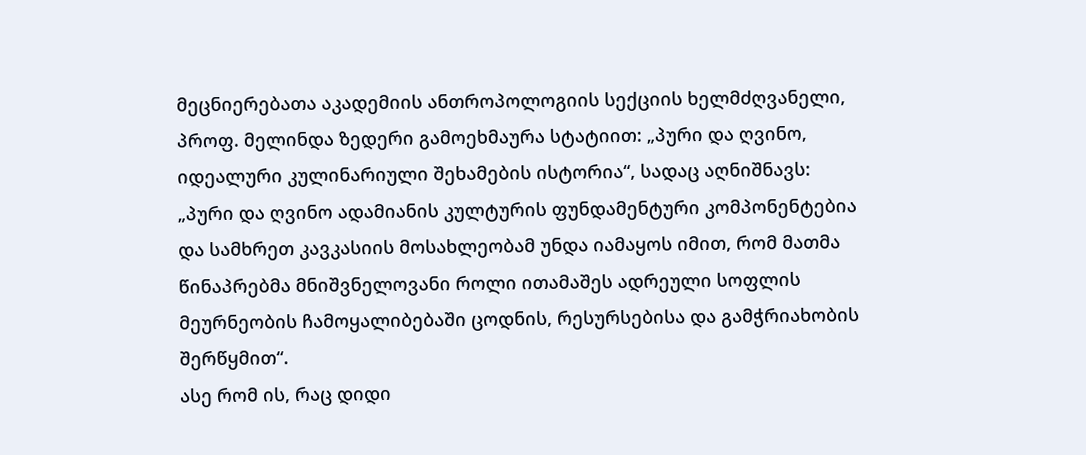მეცნიერებათა აკადემიის ანთროპოლოგიის სექციის ხელმძღვანელი, პროფ. მელინდა ზედერი გამოეხმაურა სტატიით: „პური და ღვინო, იდეალური კულინარიული შეხამების ისტორია“, სადაც აღნიშნავს: „პური და ღვინო ადამიანის კულტურის ფუნდამენტური კომპონენტებია და სამხრეთ კავკასიის მოსახლეობამ უნდა იამაყოს იმით, რომ მათმა წინაპრებმა მნიშვნელოვანი როლი ითამაშეს ადრეული სოფლის მეურნეობის ჩამოყალიბებაში ცოდნის, რესურსებისა და გამჭრიახობის შერწყმით“.
ასე რომ ის, რაც დიდი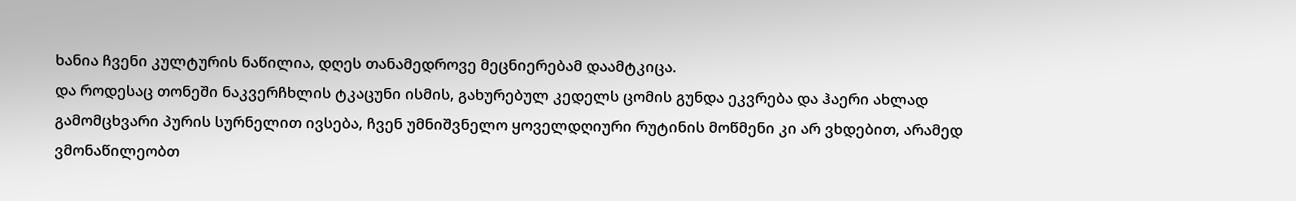ხანია ჩვენი კულტურის ნაწილია, დღეს თანამედროვე მეცნიერებამ დაამტკიცა.
და როდესაც თონეში ნაკვერჩხლის ტკაცუნი ისმის, გახურებულ კედელს ცომის გუნდა ეკვრება და ჰაერი ახლად გამომცხვარი პურის სურნელით ივსება, ჩვენ უმნიშვნელო ყოველდღიური რუტინის მოწმენი კი არ ვხდებით, არამედ ვმონაწილეობთ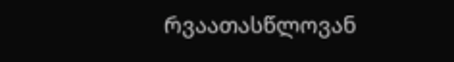რვაათასწლოვან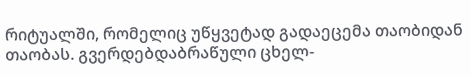რიტუალში, რომელიც უწყვეტად გადაეცემა თაობიდან თაობას. გვერდებდაბრაწული ცხელ-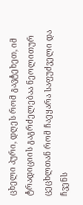ცხელი პური, დღეს რომ გავტეხეთ, იმ ტრადიციის გაგრძელებაა ნეოლითურ ცეცხლთან რომ ჩაეყარა საფუძველი და ჩვენს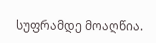სუფრამდე მოაღწია.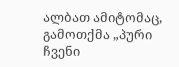ალბათ ამიტომაც, გამოთქმა „პური ჩვენი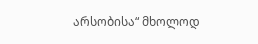არსობისა“ მხოლოდ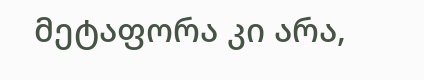მეტაფორა კი არა,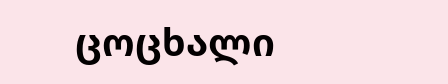ცოცხალი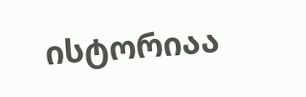ისტორიაა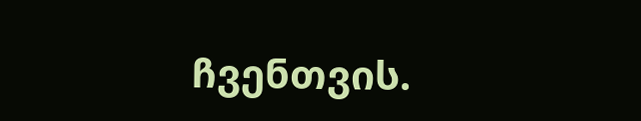ჩვენთვის.